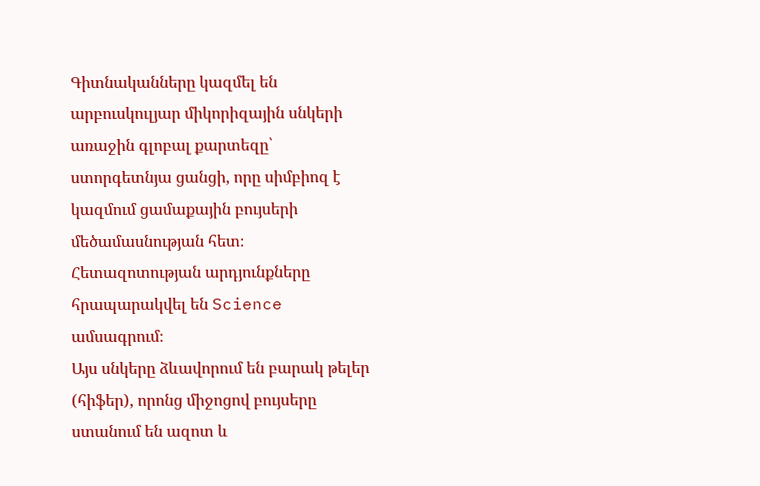Գիտնականները կազմել են արբուսկուլյար միկորիզային սնկերի առաջին գլոբալ քարտեզը՝ ստորգետնյա ցանցի, որը սիմբիոզ է կազմում ցամաքային բույսերի մեծամասնության հետ։
Հետազոտության արդյունքները հրապարակվել են Science ամսագրում։
Այս սնկերը ձևավորում են բարակ թելեր (հիֆեր), որոնց միջոցով բույսերը ստանում են ազոտ և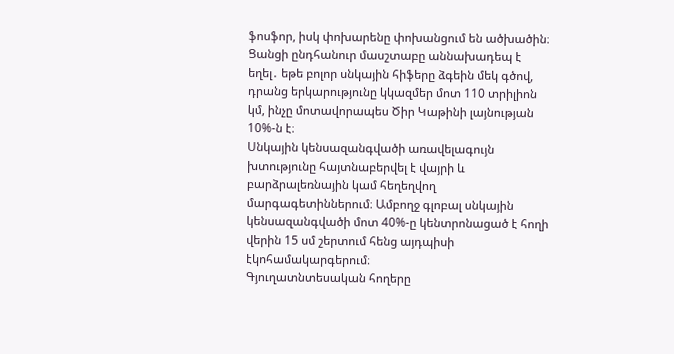ֆոսֆոր, իսկ փոխարենը փոխանցում են ածխածին։
Ցանցի ընդհանուր մասշտաբը աննախադեպ է եղել․ եթե բոլոր սնկային հիֆերը ձգեին մեկ գծով, դրանց երկարությունը կկազմեր մոտ 110 տրիլիոն կմ, ինչը մոտավորապես Ծիր Կաթինի լայնության 10%-ն է։
Սնկային կենսազանգվածի առավելագույն խտությունը հայտնաբերվել է վայրի և բարձրալեռնային կամ հեղեղվող մարգագետիններում։ Ամբողջ գլոբալ սնկային կենսազանգվածի մոտ 40%-ը կենտրոնացած է հողի վերին 15 սմ շերտում հենց այդպիսի էկոհամակարգերում։
Գյուղատնտեսական հողերը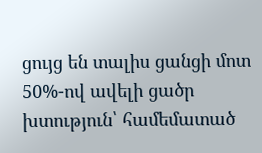ցույց են տալիս ցանցի մոտ 50%-ով ավելի ցածր խտություն՝ համեմատած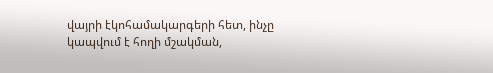վայրի էկոհամակարգերի հետ, ինչը կապվում է հողի մշակման,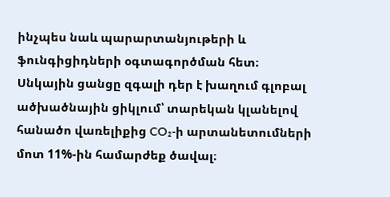ինչպես նաև պարարտանյութերի և ֆունգիցիդների օգտագործման հետ։
Սնկային ցանցը զգալի դեր է խաղում գլոբալ ածխածնային ցիկլում՝ տարեկան կլանելով հանածո վառելիքից CO₂-ի արտանետումների մոտ 11%-ին համարժեք ծավալ։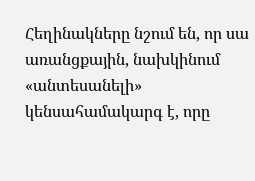Հեղինակները նշում են, որ սա առանցքային, նախկինում «անտեսանելի» կենսահամակարգ է, որը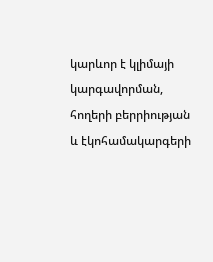կարևոր է կլիմայի կարգավորման, հողերի բերրիության և էկոհամակարգերի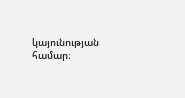կայունության համար։